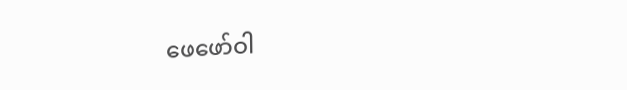ဖေဖော်ဝါ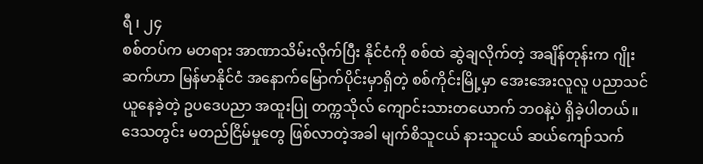ရီ ၊ ၂၄
စစ်တပ်က မတရား အာဏာသိမ်းလိုက်ပြီး နိုင်ငံကို စစ်ထဲ ဆွဲချလိုက်တဲ့ အချိန်တုန်းက ဂျိုးဆက်ဟာ မြန်မာနိုင်ငံ အနောက်မြောက်ပိုင်းမှာရှိတဲ့ စစ်ကိုင်းမြို့မှာ အေးအေးလူလူ ပညာသင်ယူနေခဲ့တဲ့ ဥပဒေပညာ အထူးပြု တက္ကသိုလ် ကျောင်းသားတယောက် ဘဝနဲ့ပဲ ရှိခဲ့ပါတယ်။
ဒေသတွင်း မတည်ငြိမ်မှုတွေ ဖြစ်လာတဲ့အခါ မျက်စိသူငယ် နားသူငယ် ဆယ်ကျော်သက်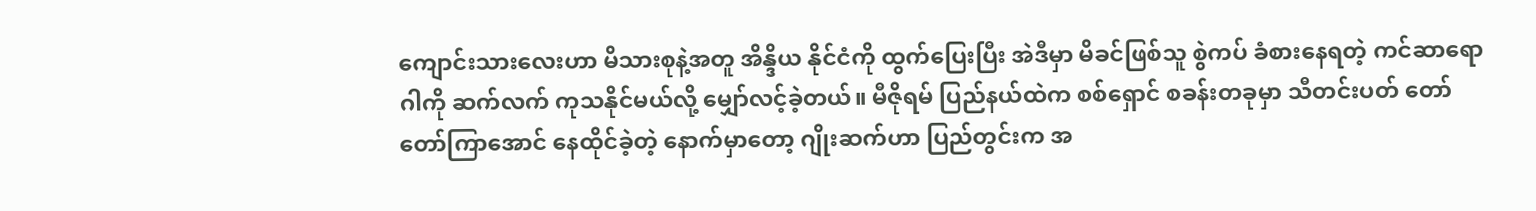ကျောင်းသားလေးဟာ မိသားစုနဲ့အတူ အိန္ဒိယ နိုင်ငံကို ထွက်ပြေးပြီး အဲဒီမှာ မိခင်ဖြစ်သူ စွဲကပ် ခံစားနေရတဲ့ ကင်ဆာရောဂါကို ဆက်လက် ကုသနိုင်မယ်လို့ မျှော်လင့်ခဲ့တယ်။ မီဇိုရမ် ပြည်နယ်ထဲက စစ်ရှောင် စခန်းတခုမှာ သီတင်းပတ် တော်တော်ကြာအောင် နေထိုင်ခဲ့တဲ့ နောက်မှာတော့ ဂျိုးဆက်ဟာ ပြည်တွင်းက အ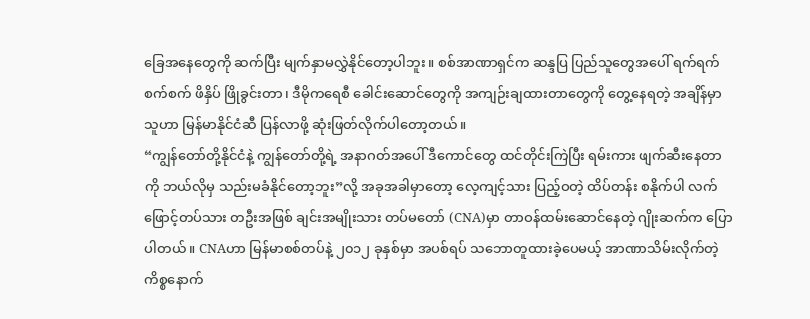ခြေအနေတွေကို ဆက်ပြီး မျက်နှာမလွှဲနိုင်တော့ပါဘူး။ စစ်အာဏာရှင်က ဆန္ဒပြ ပြည်သူတွေအပေါ် ရက်ရက်စက်စက် ဖိနှိပ် ဖြိုခွင်းတာ၊ ဒီမိုကရေစီ ခေါင်းဆောင်တွေကို အကျဉ်းချထားတာတွေကို တွေ့နေရတဲ့ အချိန်မှာ သူဟာ မြန်မာနိုင်ငံဆီ ပြန်လာဖို့ ဆုံးဖြတ်လိုက်ပါတော့တယ်။
“ကျွန်တော်တို့နိုင်ငံနဲ့ ကျွန်တော်တို့ရဲ့ အနာဂတ်အပေါ် ဒီကောင်တွေ ထင်တိုင်းကြဲပြီး ရမ်းကား ဖျက်ဆီးနေတာကို ဘယ်လိုမှ သည်းမခံနိုင်တော့ဘူး”လို့ အခုအခါမှာတော့ လေ့ကျင့်သား ပြည့်ဝတဲ့ ထိပ်တန်း စနိုက်ပါ လက်ဖြောင့်တပ်သား တဦးအဖြစ် ချင်းအမျိုးသား တပ်မတော် (CNA)မှာ တာဝန်ထမ်းဆောင်နေတဲ့ ဂျိုးဆက်က ပြောပါတယ်။ CNAဟာ မြန်မာစစ်တပ်နဲ့ ၂၀၁၂ ခုနှစ်မှာ အပစ်ရပ် သဘောတူထားခဲ့ပေမယ့် အာဏာသိမ်းလိုက်တဲ့ ကိစ္စနောက်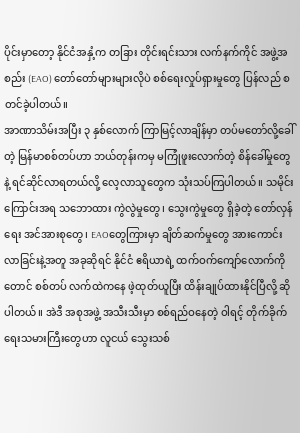ပိုင်းမှာတော့ နိုင်ငံအနှံ့က တခြား တိုင်းရင်းသား လက်နက်ကိုင် အဖွဲ့အစည်း (EAO) တော်တော်များများလိုပဲ စစ်ရေးလှုပ်ရှားမှုတွေ ပြန်လည် စတင်ခဲ့ပါတယ်။
အာဏာသိမ်းအပြီး ၃ နှစ်လောက် ကြာမြင့်လာချိန်မှာ တပ်မတော်လို့ခေါ်တဲ့ မြန်မာစစ်တပ်ဟာ ဘယ်တုန်းကမှ မကြုံဖူးလောက်တဲ့ စိန်ခေါ်မှုတွေနဲ့ ရင်ဆိုင်လာရတယ်လို့ လေ့လာသူတွေက သုံးသပ်ကြပါတယ်။ သမိုင်းကြောင်းအရ သဘောထား ကွဲလွဲမှုတွေ၊ သွေးကွဲမှုတွေ ရှိခဲ့တဲ့ တော်လှန်ရေး အင်အားစုတွေ၊ EAOတွေကြားမှာ ချိတ်ဆက်မှုတွေ အားကောင်းလာခြင်းနဲ့အတူ အခုဆိုရင် နိုင်ငံ ဧရိယာရဲ့ ထက်ဝက်ကျော်လောက်ကိုတောင် စစ်တပ် လက်ထဲကနေ ဖဲ့ထုတ်ယူပြီး ထိန်းချုပ်ထားနိုင်ပြီလို့ ဆိုပါတယ်။ အဲဒီ အစုအဖွဲ့ အသီးသီးမှာ စစ်ရည်ဝနေတဲ့ ဝါရင့် တိုက်ခိုက်ရေးသမားကြီးတွေဟာ လူငယ် သွေးသစ်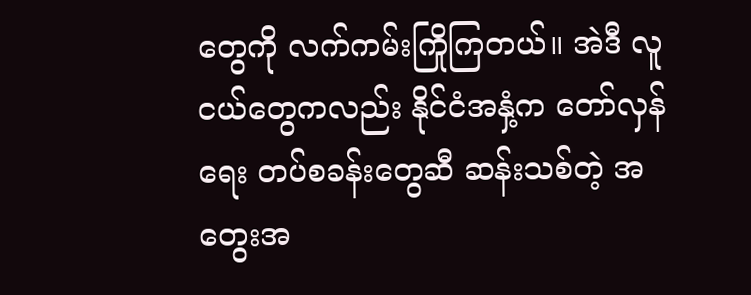တွေကို လက်ကမ်းကြိုကြတယ်။ အဲဒီ လူငယ်တွေကလည်း နိုင်ငံအနှံ့က တော်လှန်ရေး တပ်စခန်းတွေဆီ ဆန်းသစ်တဲ့ အတွေးအ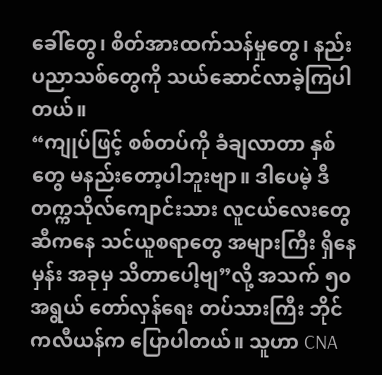ခေါ်တွေ၊ စိတ်အားထက်သန်မှုတွေ၊ နည်းပညာသစ်တွေကို သယ်ဆောင်လာခဲ့ကြပါတယ်။
“ကျုပ်ဖြင့် စစ်တပ်ကို ခံချလာတာ နှစ်တွေ မနည်းတော့ပါဘူးဗျာ။ ဒါပေမဲ့ ဒီ တက္ကသိုလ်ကျောင်းသား လူငယ်လေးတွေဆီကနေ သင်ယူစရာတွေ အများကြီး ရှိနေမှန်း အခုမှ သိတာပေါ့ဗျ”လို့ အသက် ၅၀ အရွယ် တော်လှန်ရေး တပ်သားကြီး ဘိုင်ကလီယန်က ပြောပါတယ်။ သူဟာ CNA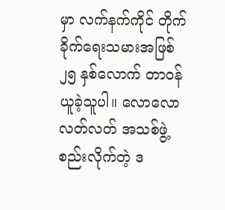မှာ လက်နက်ကိုင် တိုက်ခိုက်ရေးသမားအဖြစ် ၂၅ နှစ်လောက် တာဝန်ယူခဲ့သူပါ။ လောလောလတ်လတ် အသစ်ဖွဲ့စည်းလိုက်တဲ့ ဒ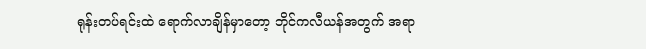ရုန်းတပ်ရင်းထဲ ရောက်လာချိန်မှာတော့ ဘိုင်ကလီယန်အတွက် အရာ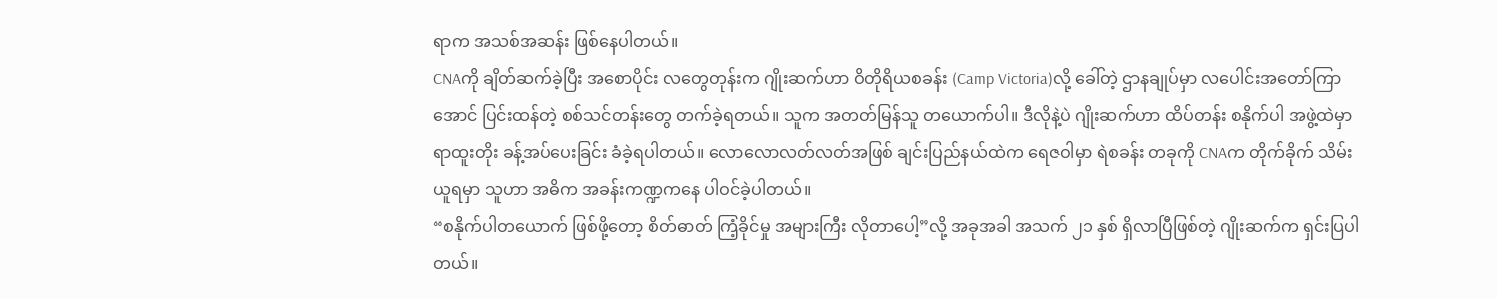ရာက အသစ်အဆန်း ဖြစ်နေပါတယ်။
CNAကို ချိတ်ဆက်ခဲ့ပြီး အစောပိုင်း လတွေတုန်းက ဂျိုးဆက်ဟာ ဝိတိုရိယစခန်း (Camp Victoria)လို့ ခေါ်တဲ့ ဌာနချုပ်မှာ လပေါင်းအတော်ကြာအောင် ပြင်းထန်တဲ့ စစ်သင်တန်းတွေ တက်ခဲ့ရတယ်။ သူက အတတ်မြန်သူ တယောက်ပါ။ ဒီလိုနဲ့ပဲ ဂျိုးဆက်ဟာ ထိပ်တန်း စနိုက်ပါ အဖွဲ့ထဲမှာ ရာထူးတိုး ခန့်အပ်ပေးခြင်း ခံခဲ့ရပါတယ်။ လောလောလတ်လတ်အဖြစ် ချင်းပြည်နယ်ထဲက ရေဇဝါမှာ ရဲစခန်း တခုကို CNAက တိုက်ခိုက် သိမ်းယူရမှာ သူဟာ အဓိက အခန်းကဏ္ဍကနေ ပါဝင်ခဲ့ပါတယ်။
“စနိုက်ပါတယောက် ဖြစ်ဖို့တော့ စိတ်ဓာတ် ကြံ့ခိုင်မှု အများကြီး လိုတာပေါ့”လို့ အခုအခါ အသက် ၂၁ နှစ် ရှိလာပြီဖြစ်တဲ့ ဂျိုးဆက်က ရှင်းပြပါတယ်။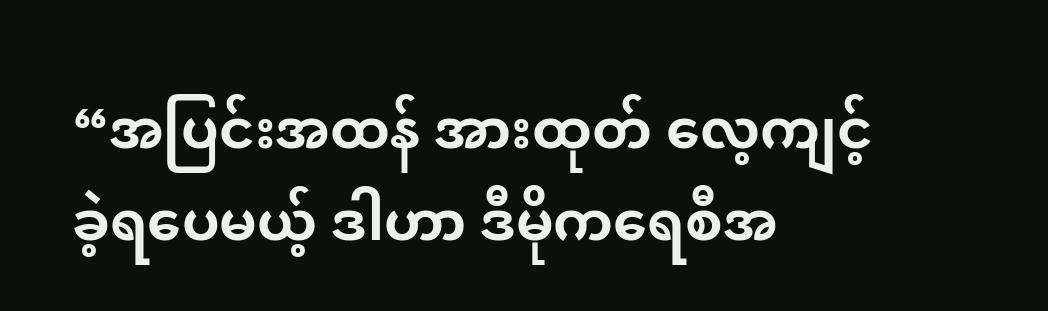“အပြင်းအထန် အားထုတ် လေ့ကျင့်ခဲ့ရပေမယ့် ဒါဟာ ဒီမိုကရေစီအ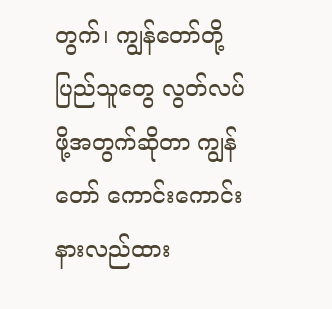တွက်၊ ကျွန်တော်တို့ ပြည်သူတွေ လွတ်လပ်ဖို့အတွက်ဆိုတာ ကျွန်တော် ကောင်းကောင်း နားလည်ထား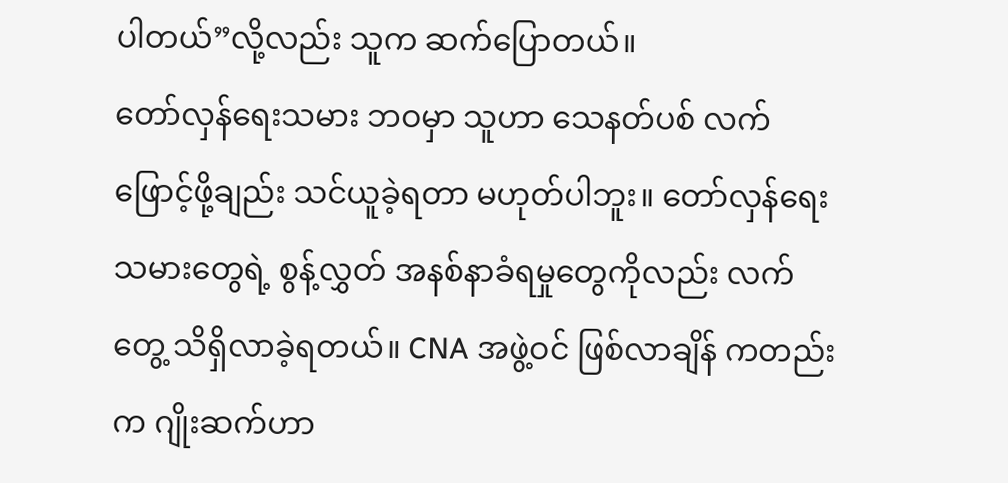ပါတယ်”လို့လည်း သူက ဆက်ပြောတယ်။
တော်လှန်ရေးသမား ဘဝမှာ သူဟာ သေနတ်ပစ် လက်ဖြောင့်ဖို့ချည်း သင်ယူခဲ့ရတာ မဟုတ်ပါဘူး။ တော်လှန်ရေးသမားတွေရဲ့ စွန့်လွှတ် အနစ်နာခံရမှုတွေကိုလည်း လက်တွေ့ သိရှိလာခဲ့ရတယ်။ CNA အဖွဲ့ဝင် ဖြစ်လာချိန် ကတည်းက ဂျိုးဆက်ဟာ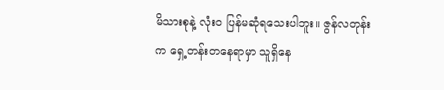မိသားစုနဲ့ လုံးဝ ပြန်မဆုံရသေးပါဘူး။ ဇွန်လတုန်းက ရှေ့တန်းတနေရာမှာ သူရှိနေ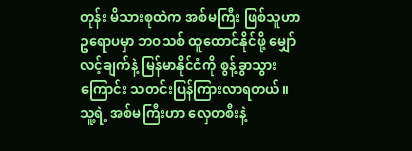တုန်း မိသားစုထဲက အစ်မကြီး ဖြစ်သူဟာ ဥရောပမှာ ဘဝသစ် ထူထောင်နိုင်ဖို့ မျှော်လင့်ချက်နဲ့ မြန်မာနိုင်ငံကို စွန့်ခွာသွားကြောင်း သတင်းပြန်ကြားလာရတယ်။ သူ့ရဲ့ အစ်မကြီးဟာ လှေတစီးနဲ့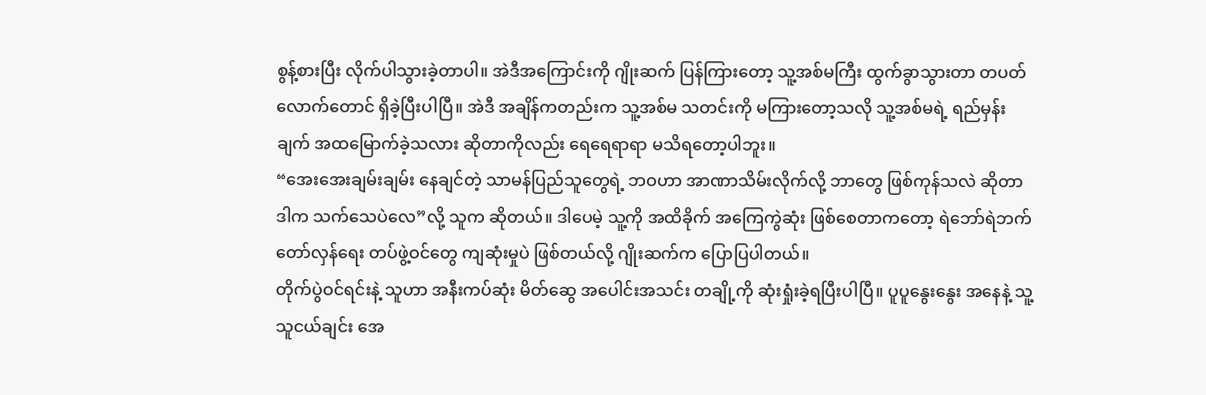စွန့်စားပြီး လိုက်ပါသွားခဲ့တာပါ။ အဲဒီအကြောင်းကို ဂျိုးဆက် ပြန်ကြားတော့ သူ့အစ်မကြီး ထွက်ခွာသွားတာ တပတ်လောက်တောင် ရှိခဲ့ပြီးပါပြီ။ အဲဒီ အချိန်ကတည်းက သူ့အစ်မ သတင်းကို မကြားတော့သလို သူ့အစ်မရဲ့ ရည်မှန်းချက် အထမြောက်ခဲ့သလား ဆိုတာကိုလည်း ရေရေရာရာ မသိရတော့ပါဘူး။
“အေးအေးချမ်းချမ်း နေချင်တဲ့ သာမန်ပြည်သူတွေရဲ့ ဘဝဟာ အာဏာသိမ်းလိုက်လို့ ဘာတွေ ဖြစ်ကုန်သလဲ ဆိုတာ ဒါက သက်သေပဲလေ”လို့ သူက ဆိုတယ်။ ဒါပေမဲ့ သူ့ကို အထိခိုက် အကြေကွဲဆုံး ဖြစ်စေတာကတော့ ရဲဘော်ရဲဘက် တော်လှန်ရေး တပ်ဖွဲ့ဝင်တွေ ကျဆုံးမှုပဲ ဖြစ်တယ်လို့ ဂျိုးဆက်က ပြောပြပါတယ်။
တိုက်ပွဲဝင်ရင်းနဲ့ သူဟာ အနီးကပ်ဆုံး မိတ်ဆွေ အပေါင်းအသင်း တချို့ကို ဆုံးရှုံးခဲ့ရပြီးပါပြီ။ ပူပူနွေးနွေး အနေနဲ့ သူ့သူငယ်ချင်း အေ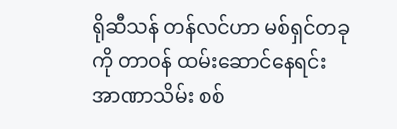ရိုဆီသန် တန်လင်ဟာ မစ်ရှင်တခုကို တာဝန် ထမ်းဆောင်နေရင်း အာဏာသိမ်း စစ်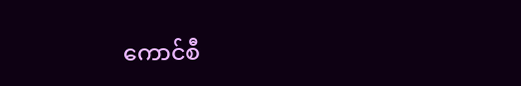ကောင်စီ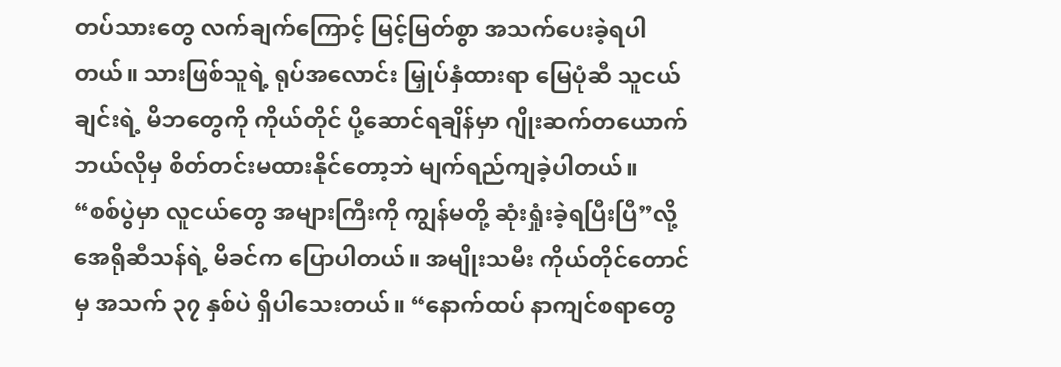တပ်သားတွေ လက်ချက်ကြောင့် မြင့်မြတ်စွာ အသက်ပေးခဲ့ရပါတယ်။ သားဖြစ်သူရဲ့ ရုပ်အလောင်း မြှုပ်နှံထားရာ မြေပုံဆီ သူငယ်ချင်းရဲ့ မိဘတွေကို ကိုယ်တိုင် ပို့ဆောင်ရချိန်မှာ ဂျိုးဆက်တယောက် ဘယ်လိုမှ စိတ်တင်းမထားနိုင်တော့ဘဲ မျက်ရည်ကျခဲ့ပါတယ်။
“စစ်ပွဲမှာ လူငယ်တွေ အများကြီးကို ကျွန်မတို့ ဆုံးရှုံးခဲ့ရပြီးပြီ”လို့ အေရိုဆီသန်ရဲ့ မိခင်က ပြောပါတယ်။ အမျိုးသမီး ကိုယ်တိုင်တောင်မှ အသက် ၃၇ နှစ်ပဲ ရှိပါသေးတယ်။ “နောက်ထပ် နာကျင်စရာတွေ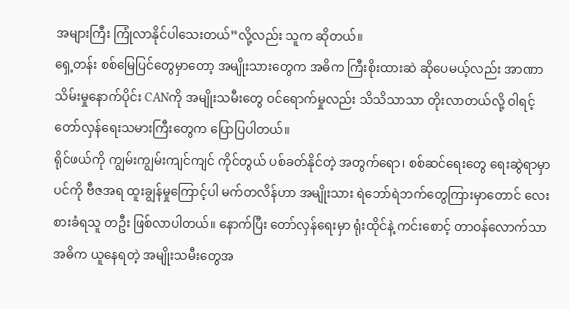အများကြီး ကြုံလာနိုင်ပါသေးတယ်”လို့လည်း သူက ဆိုတယ်။
ရှေ့တန်း စစ်မြေပြင်တွေမှာတော့ အမျိုးသားတွေက အဓိက ကြီးစိုးထားဆဲ ဆိုပေမယ့်လည်း အာဏာသိမ်းမှုနောက်ပိုင်း CANကို အမျိုးသမီးတွေ ဝင်ရောက်မှုလည်း သိသိသာသာ တိုးလာတယ်လို့ ဝါရင့် တော်လှန်ရေးသမားကြီးတွေက ပြောပြပါတယ်။
ရိုင်ဖယ်ကို ကျွမ်းကျွမ်းကျင်ကျင် ကိုင်တွယ် ပစ်ခတ်နိုင်တဲ့ အတွက်ရော၊ စစ်ဆင်ရေးတွေ ရေးဆွဲရာမှာ ပင်ကို ဗီဇအရ ထူးချွန်မှုကြောင့်ပါ မက်တလိန်ဟာ အမျိုးသား ရဲဘော်ရဲဘက်တွေကြားမှာတောင် လေးစားခံရသူ တဦး ဖြစ်လာပါတယ်။ နောက်ပြီး တော်လှန်ရေးမှာ ရုံးထိုင်နဲ့ ကင်းစောင့် တာဝန်လောက်သာ အဓိက ယူနေရတဲ့ အမျိုးသမီးတွေအ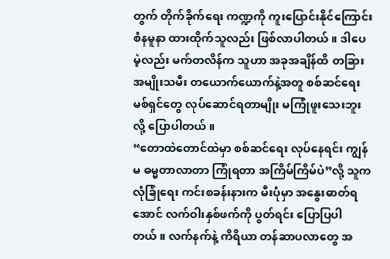တွက် တိုက်ခိုက်ရေး ကဏ္ဍကို ကူးပြောင်းနိုင်ကြောင်း စံနမူနာ ထားထိုက်သူလည်း ဖြစ်လာပါတယ်။ ဒါပေမဲ့လည်း မက်တလိန်က သူဟာ အခုအချိန်ထိ တခြား အမျိုးသမီး တယောက်ယောက်နဲ့အတူ စစ်ဆင်ရေး မစ်ရှင်တွေ လုပ်ဆောင်ရတာမျိုး မကြုံဖူးသေးဘူးလို့ ပြောပါတယ်။
“တောထဲတောင်ထဲမှာ စစ်ဆင်ရေး လုပ်နေရင်း ကျွန်မ ဓမ္မတာလာတာ ကြုံရတာ အကြိမ်ကြိမ်ပဲ”လို့ သူက လုံခြုံရေး ကင်းစခန်းနားက မီးပုံမှာ အနွေးဓာတ်ရအောင် လက်ဝါးနှစ်ဖက်ကို ပွတ်ရင်း ပြောပြပါတယ်။ လက်နက်နဲ့ ကိရိယာ တန်ဆာပလာတွေ အ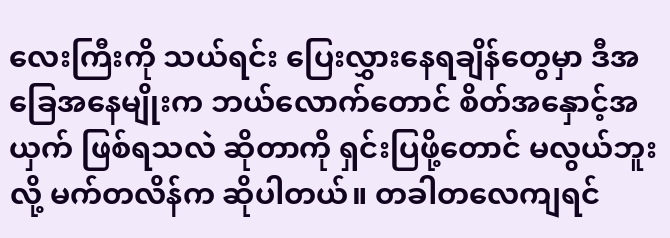လေးကြီးကို သယ်ရင်း ပြေးလွှားနေရချိန်တွေမှာ ဒီအခြေအနေမျိုးက ဘယ်လောက်တောင် စိတ်အနှောင့်အယှက် ဖြစ်ရသလဲ ဆိုတာကို ရှင်းပြဖို့တောင် မလွယ်ဘူးလို့ မက်တလိန်က ဆိုပါတယ်။ တခါတလေကျရင်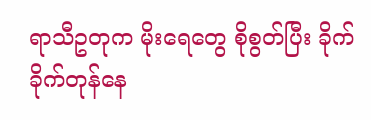ရာသီဥတုက မိုးရေတွေ စိုစွတ်ပြီး ခိုက်ခိုက်တုန်နေ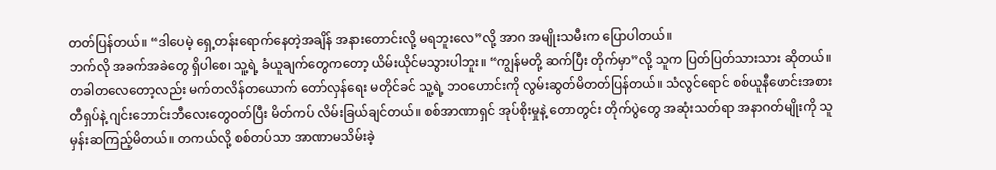တတ်ပြန်တယ်။ “ဒါပေမဲ့ ရှေ့တန်းရောက်နေတဲ့အချိန် အနားတောင်းလို့ မရဘူးလေ”လို့ အာဂ အမျိုးသမီးက ပြောပါတယ်။
ဘက်လို အခက်အခဲတွေ ရှိပါစေ၊ သူ့ရဲ့ ခံယူချက်တွေကတော့ ယိမ်းယိုင်မသွားပါဘူး။ “ကျွန်မတို့ ဆက်ပြီး တိုက်မှာ”လို့ သူက ပြတ်ပြတ်သားသား ဆိုတယ်။ တခါတလေတော့လည်း မက်တလိန်တယောက် တော်လှန်ရေး မတိုင်ခင် သူ့ရဲ့ ဘဝဟောင်းကို လွမ်းဆွတ်မိတတ်ပြန်တယ်။ သံလွင်ရောင် စစ်ယူနီဖောင်းအစား တီရှပ်နဲ့ ဂျင်းဘောင်းဘီလေးတွေဝတ်ပြီး မိတ်ကပ် လိမ်းခြယ်ချင်တယ်။ စစ်အာဏာရှင် အုပ်စိုးမှုနဲ့ တောတွင်း တိုက်ပွဲတွေ အဆုံးသတ်ရာ အနာဂတ်မျိုးကို သူမှန်းဆကြည့်မိတယ်။ တကယ်လို့ စစ်တပ်သာ အာဏာမသိမ်းခဲ့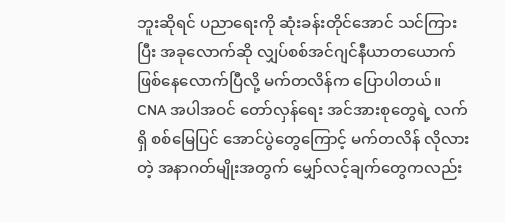ဘူးဆိုရင် ပညာရေးကို ဆုံးခန်းတိုင်အောင် သင်ကြားပြီး အခုလောက်ဆို လျှပ်စစ်အင်ဂျင်နီယာတယောက် ဖြစ်နေလောက်ပြီလို့ မက်တလိန်က ပြောပါတယ်။
CNA အပါအဝင် တော်လှန်ရေး အင်အားစုတွေရဲ့ လက်ရှိ စစ်မြေပြင် အောင်ပွဲတွေကြောင့် မက်တလိန် လိုလားတဲ့ အနာဂတ်မျိုးအတွက် မျှော်လင့်ချက်တွေကလည်း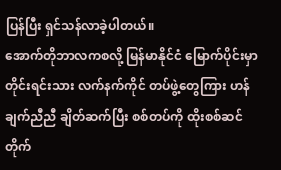ပြန်ပြီး ရှင်သန်လာခဲ့ပါတယ်။
အောက်တိုဘာလကစလို့ မြန်မာနိုင်ငံ မြောက်ပိုင်းမှာ တိုင်းရင်းသား လက်နက်ကိုင် တပ်ဖွဲ့တွေကြား ဟန်ချက်ညီညီ ချိတ်ဆက်ပြီး စစ်တပ်ကို ထိုးစစ်ဆင် တိုက်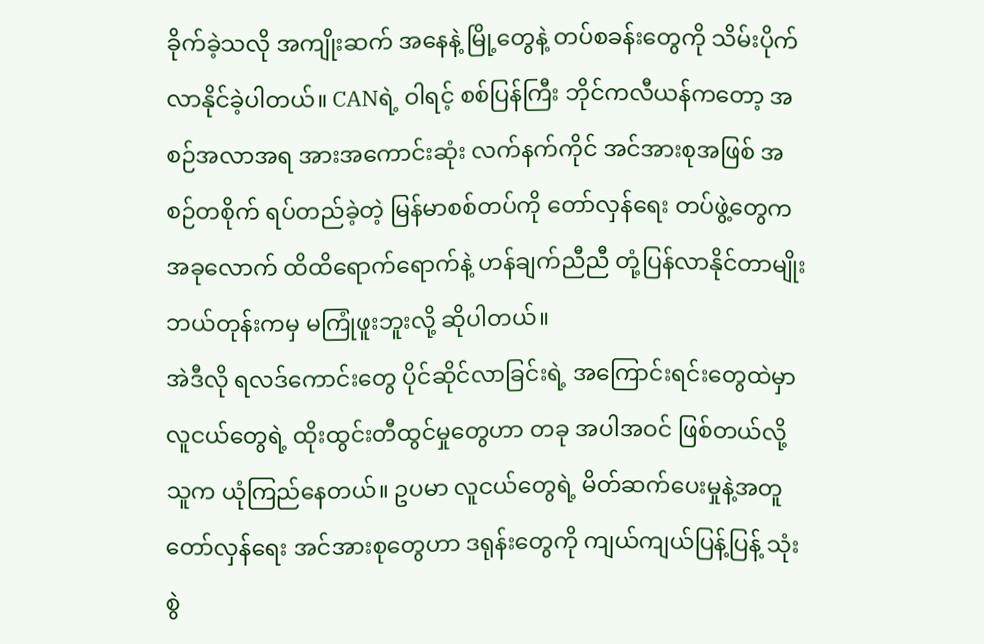ခိုက်ခဲ့သလို အကျိုးဆက် အနေနဲ့ မြို့တွေနဲ့ တပ်စခန်းတွေကို သိမ်းပိုက်လာနိုင်ခဲ့ပါတယ်။ CANရဲ့ ဝါရင့် စစ်ပြန်ကြီး ဘိုင်ကလီယန်ကတော့ အစဉ်အလာအရ အားအကောင်းဆုံး လက်နက်ကိုင် အင်အားစုအဖြစ် အစဉ်တစိုက် ရပ်တည်ခဲ့တဲ့ မြန်မာစစ်တပ်ကို တော်လှန်ရေး တပ်ဖွဲ့တွေက အခုလောက် ထိထိရောက်ရောက်နဲ့ ဟန်ချက်ညီညီ တုံ့ပြန်လာနိုင်တာမျိုး ဘယ်တုန်းကမှ မကြုံဖူးဘူးလို့ ဆိုပါတယ်။
အဲဒီလို ရလဒ်ကောင်းတွေ ပိုင်ဆိုင်လာခြင်းရဲ့ အကြောင်းရင်းတွေထဲမှာ လူငယ်တွေရဲ့ ထိုးထွင်းတီထွင်မှုတွေဟာ တခု အပါအဝင် ဖြစ်တယ်လို့ သူက ယုံကြည်နေတယ်။ ဥပမာ လူငယ်တွေရဲ့ မိတ်ဆက်ပေးမှုနဲ့အတူ တော်လှန်ရေး အင်အားစုတွေဟာ ဒရုန်းတွေကို ကျယ်ကျယ်ပြန့်ပြန့် သုံးစွဲ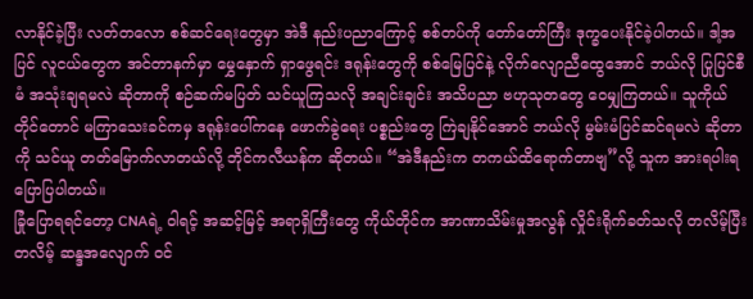လာနိုင်ခဲ့ပြီး လတ်တလော စစ်ဆင်ရေးတွေမှာ အဲဒီ နည်းပညာကြောင့် စစ်တပ်ကို တော်တော်ကြီး ဒုက္ခပေးနိုင်ခဲ့ပါတယ်။ ဒါ့အပြင် လူငယ်တွေက အင်တာနက်မှာ မွှေနှောက် ရှာဖွေရင်း ဒရုန်းတွေကို စစ်မြေပြင်နဲ့ လိုက်လျောညီထွေအောင် ဘယ်လို ပြုပြင်စီမံ အသုံးချရမလဲ ဆိုတာကို စဉ်ဆက်မပြတ် သင်ယူကြသလို အချင်းချင်း အသိပညာ ဗဟုသုတတွေ ဝေမျှကြတယ်။ သူကိုယ်တိုင်တောင် မကြာသေးခင်ကမှ ဒရုန်းပေါ်ကနေ ဖောက်ခွဲရေး ပစ္စည်းတွေ ကြဲချနိုင်အောင် ဘယ်လို မွမ်းမံပြင်ဆင်ရမလဲ ဆိုတာကို သင်ယူ တတ်မြောက်လာတယ်လို့ ဘိုင်ကလီယန်က ဆိုတယ်။ “အဲဒီနည်းက တကယ်ထိရောက်တာဗျ”လို့ သူက အားရပါးရ ပြောပြပါတယ်။
ခြုံပြောရရင်တော့ CNAရဲ့ ဝါရင့် အဆင့်မြင့် အရာရှိကြီးတွေ ကိုယ်တိုင်က အာဏာသိမ်းမှုအလွန် လှိုင်းရိုက်ခတ်သလို တလိမ့်ပြီးတလိမ့် ဆန္ဒအလျောက် ဝင်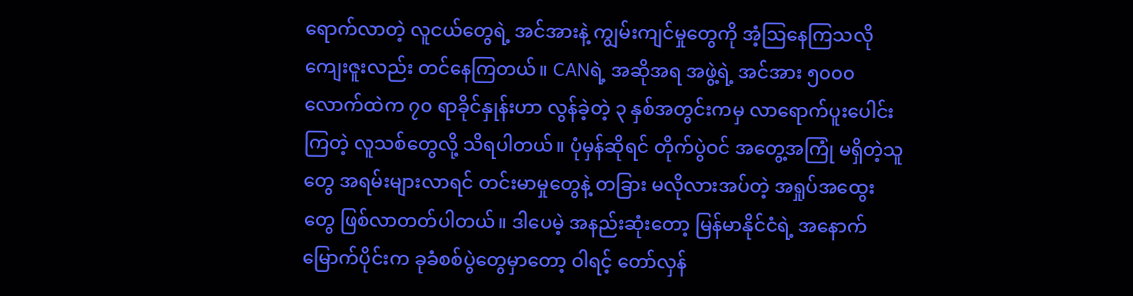ရောက်လာတဲ့ လူငယ်တွေရဲ့ အင်အားနဲ့ ကျွမ်းကျင်မှုတွေကို အံ့ဩနေကြသလို ကျေးဇူးလည်း တင်နေကြတယ်။ CANရဲ့ အဆိုအရ အဖွဲ့ရဲ့ အင်အား ၅၀၀၀ လောက်ထဲက ၇၀ ရာခိုင်နှုန်းဟာ လွန်ခဲ့တဲ့ ၃ နှစ်အတွင်းကမှ လာရောက်ပူးပေါင်းကြတဲ့ လူသစ်တွေလို့ သိရပါတယ်။ ပုံမှန်ဆိုရင် တိုက်ပွဲဝင် အတွေ့အကြုံ မရှိတဲ့သူတွေ အရမ်းများလာရင် တင်းမာမှုတွေနဲ့ တခြား မလိုလားအပ်တဲ့ အရှုပ်အထွေးတွေ ဖြစ်လာတတ်ပါတယ်။ ဒါပေမဲ့ အနည်းဆုံးတော့ မြန်မာနိုင်ငံရဲ့ အနောက်မြောက်ပိုင်းက ခုခံစစ်ပွဲတွေမှာတော့ ဝါရင့် တော်လှန်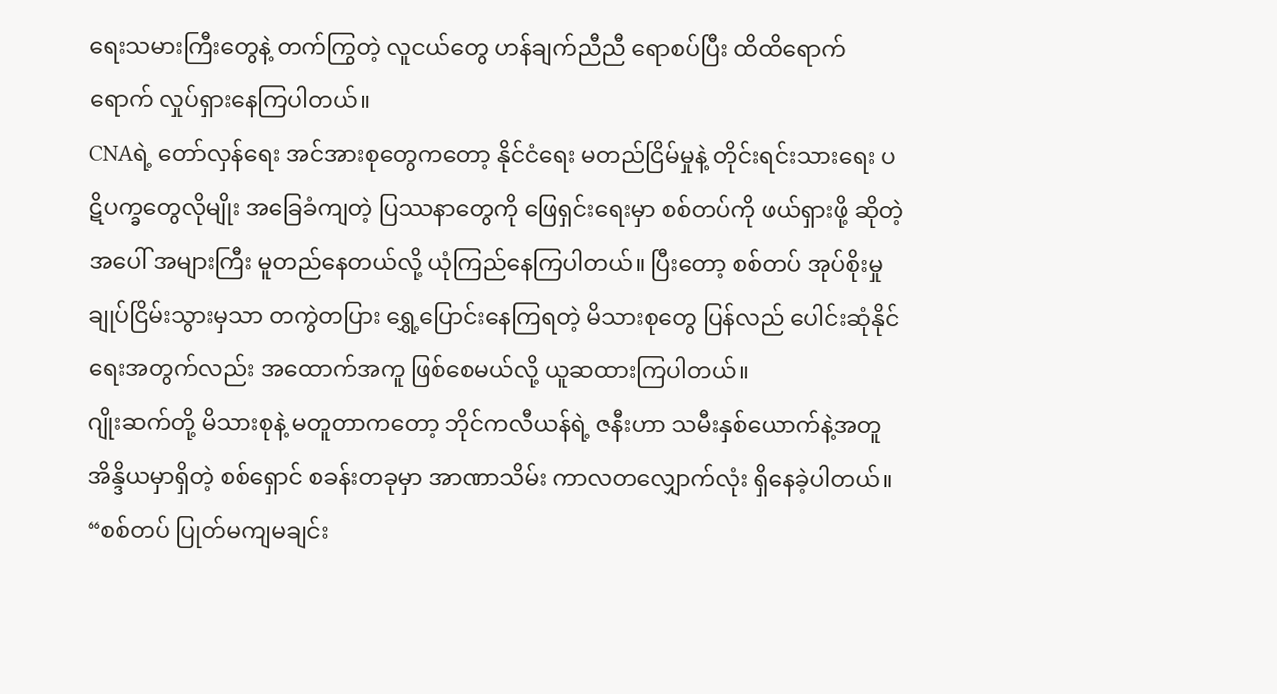ရေးသမားကြီးတွေနဲ့ တက်ကြွတဲ့ လူငယ်တွေ ဟန်ချက်ညီညီ ရောစပ်ပြီး ထိထိရောက်ရောက် လှုပ်ရှားနေကြပါတယ်။
CNAရဲ့ တော်လှန်ရေး အင်အားစုတွေကတော့ နိုင်ငံရေး မတည်ငြိမ်မှုနဲ့ တိုင်းရင်းသားရေး ပဋိပက္ခတွေလိုမျိုး အခြေခံကျတဲ့ ပြဿနာတွေကို ဖြေရှင်းရေးမှာ စစ်တပ်ကို ဖယ်ရှားဖို့ ဆိုတဲ့အပေါ် အများကြီး မူတည်နေတယ်လို့ ယုံကြည်နေကြပါတယ်။ ပြီးတော့ စစ်တပ် အုပ်စိုးမှု ချုပ်ငြိမ်းသွားမှသာ တကွဲတပြား ရွှေ့ပြောင်းနေကြရတဲ့ မိသားစုတွေ ပြန်လည် ပေါင်းဆုံနိုင်ရေးအတွက်လည်း အထောက်အကူ ဖြစ်စေမယ်လို့ ယူဆထားကြပါတယ်။
ဂျိုးဆက်တို့ မိသားစုနဲ့ မတူတာကတော့ ဘိုင်ကလီယန်ရဲ့ ဇနီးဟာ သမီးနှစ်ယောက်နဲ့အတူ အိန္ဒိယမှာရှိတဲ့ စစ်ရှောင် စခန်းတခုမှာ အာဏာသိမ်း ကာလတလျှောက်လုံး ရှိနေခဲ့ပါတယ်။ “စစ်တပ် ပြုတ်မကျမချင်း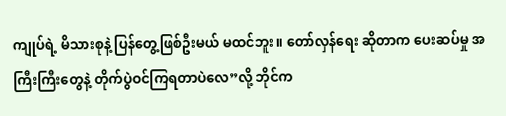ကျုပ်ရဲ့ မိသားစုနဲ့ ပြန်တွေ့ဖြစ်ဦးမယ် မထင်ဘူး။ တော်လှန်ရေး ဆိုတာက ပေးဆပ်မှု အကြီးကြီးတွေနဲ့ တိုက်ပွဲဝင်ကြရတာပဲလေ”လို့ ဘိုင်က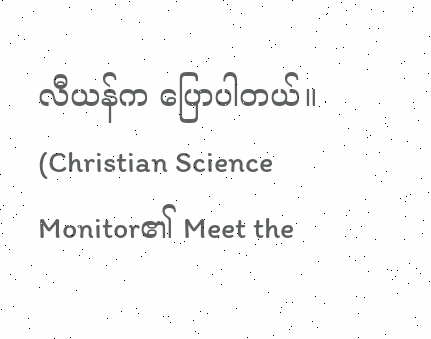လီယန်က ပြောပါတယ်။
(Christian Science Monitor၏ Meet the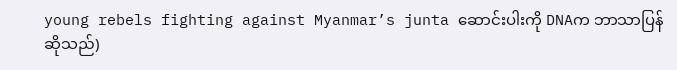young rebels fighting against Myanmar’s junta ဆောင်းပါးကို DNAက ဘာသာပြန်ဆိုသည်)